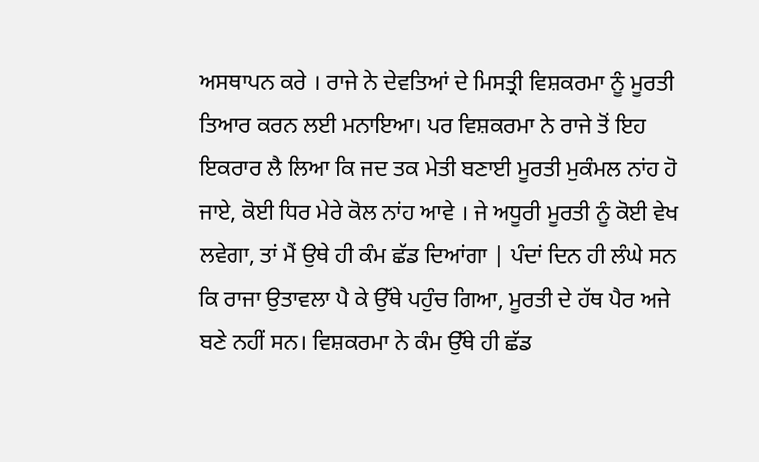ਅਸਥਾਪਨ ਕਰੇ । ਰਾਜੇ ਨੇ ਦੇਵਤਿਆਂ ਦੇ ਮਿਸਤ੍ਰੀ ਵਿਸ਼ਕਰਮਾ ਨੂੰ ਮੂਰਤੀ ਤਿਆਰ ਕਰਨ ਲਈ ਮਨਾਇਆ। ਪਰ ਵਿਸ਼ਕਰਮਾ ਨੇ ਰਾਜੇ ਤੋਂ ਇਹ ਇਕਰਾਰ ਲੈ ਲਿਆ ਕਿ ਜਦ ਤਕ ਮੇਤੀ ਬਣਾਈ ਮੂਰਤੀ ਮੁਕੰਮਲ ਨਾਂਹ ਹੋ ਜਾਏ, ਕੋਈ ਧਿਰ ਮੇਰੇ ਕੋਲ ਨਾਂਹ ਆਵੇ । ਜੇ ਅਧੂਰੀ ਮੂਰਤੀ ਨੂੰ ਕੋਈ ਵੇਖ ਲਵੇਗਾ, ਤਾਂ ਮੈਂ ਉਥੇ ਹੀ ਕੰਮ ਛੱਡ ਦਿਆਂਗਾ | ਪੰਦਾਂ ਦਿਨ ਹੀ ਲੰਘੇ ਸਨ ਕਿ ਰਾਜਾ ਉਤਾਵਲਾ ਪੈ ਕੇ ਉੱਥੇ ਪਹੁੰਚ ਗਿਆ, ਮੂਰਤੀ ਦੇ ਹੱਥ ਪੈਰ ਅਜੇ ਬਣੇ ਨਹੀਂ ਸਨ। ਵਿਸ਼ਕਰਮਾ ਨੇ ਕੰਮ ਉੱਥੇ ਹੀ ਛੱਡ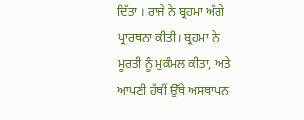ਦਿੱਤਾ । ਰਾਜੇ ਨੇ ਬ੍ਰਹਮਾ ਅੱਗੇ ਪ੍ਰਾਰਥਨਾ ਕੀਤੀ। ਬ੍ਰਹਮਾ ਨੇ ਮੂਰਤੀ ਨੂੰ ਮੁਕੰਮਲ ਕੀਤਾ, ਅਤੇ ਆਪਣੀ ਹੱਥੀਂ ਉੱਥੇ ਅਸਥਾਪਨ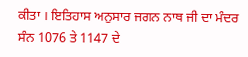ਕੀਤਾ । ਇਤਿਹਾਸ ਅਨੁਸਾਰ ਜਗਨ ਨਾਥ ਜੀ ਦਾ ਮੰਦਰ ਸੰਨ 1076 ਤੇ 1147 ਦੇ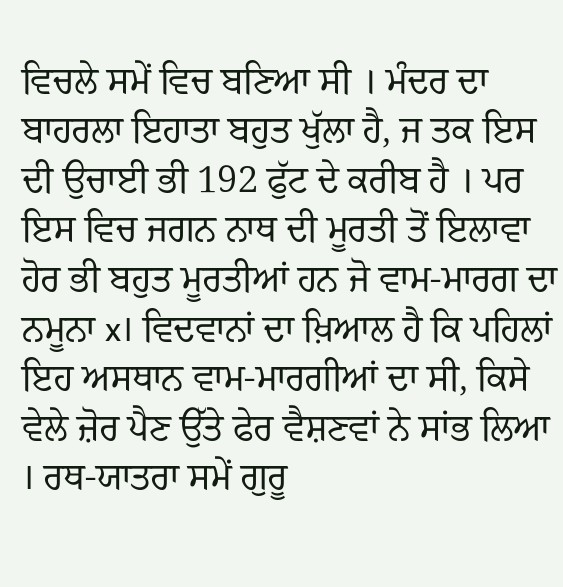ਵਿਚਲੇ ਸਮੇਂ ਵਿਚ ਬਣਿਆ ਸੀ । ਮੰਦਰ ਦਾ ਬਾਹਰਲਾ ਇਹਾਤਾ ਬਹੁਤ ਖੁੱਲਾ ਹੈ, ਜ ਤਕ ਇਸ ਦੀ ਉਚਾਈ ਭੀ 192 ਫੁੱਟ ਦੇ ਕਰੀਬ ਹੈ । ਪਰ ਇਸ ਵਿਚ ਜਗਨ ਨਾਥ ਦੀ ਮੂਰਤੀ ਤੋਂ ਇਲਾਵਾ ਹੋਰ ਭੀ ਬਹੁਤ ਮੂਰਤੀਆਂ ਹਨ ਜੋ ਵਾਮ-ਮਾਰਗ ਦਾ ਨਮੂਨਾ x। ਵਿਦਵਾਨਾਂ ਦਾ ਖ਼ਿਆਲ ਹੈ ਕਿ ਪਹਿਲਾਂ ਇਹ ਅਸਥਾਨ ਵਾਮ-ਮਾਰਗੀਆਂ ਦਾ ਸੀ, ਕਿਸੇ ਵੇਲੇ ਜ਼ੋਰ ਪੈਣ ਉੱਤੇ ਫੇਰ ਵੈਸ਼ਣਵਾਂ ਨੇ ਸਾਂਭ ਲਿਆ । ਰਥ-ਯਾਤਰਾ ਸਮੇਂ ਗੁਰੂ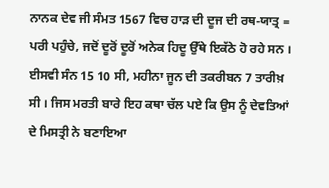ਨਾਨਕ ਦੇਵ ਜੀ ਸੰਮਤ 1567 ਵਿਚ ਹਾੜ ਦੀ ਦੂਜ ਦੀ ਰਥ-ਯਾਤ੍ਰ = ਪਰੀ ਪਹੁੰਚੇ, ਜਦੋਂ ਦੂਰੋਂ ਦੂਰੋਂ ਅਨੇਕ ਹਿਦੂ ਉੱਥੇ ਇਕੱਠੇ ਹੋ ਰਹੇ ਸਨ । ਈਸਵੀ ਸੰਨ 15 10 ਸੀ, ਮਹੀਨਾ ਜੂਨ ਦੀ ਤਕਰੀਬਨ 7 ਤਾਰੀਖ਼ ਸੀ । ਜਿਸ ਮਰਤੀ ਬਾਰੇ ਇਹ ਕਥਾ ਚੱਲ ਪਏ ਕਿ ਉਸ ਨੂੰ ਦੇਵਤਿਆਂ ਦੇ ਮਿਸਤ੍ਰੀ ਨੇ ਬਣਾਇਆ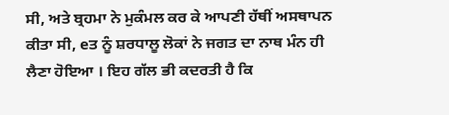ਸੀ, ਅਤੇ ਬ੍ਰਹਮਾ ਨੇ ਮੁਕੰਮਲ ਕਰ ਕੇ ਆਪਣੀ ਹੱਥੀਂ ਅਸਥਾਪਨ ਕੀਤਾ ਸੀ, eਤ ਨੂੰ ਸ਼ਰਧਾਲੂ ਲੋਕਾਂ ਨੇ ਜਗਤ ਦਾ ਨਾਥ ਮੰਨ ਹੀ ਲੈਣਾ ਹੋਇਆ । ਇਹ ਗੱਲ ਭੀ ਕਦਰਤੀ ਹੈ ਕਿ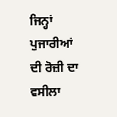ਜਿਨ੍ਹਾਂ ਪੁਜਾਰੀਆਂ ਦੀ ਰੋਜ਼ੀ ਦਾ ਵਸੀਲਾ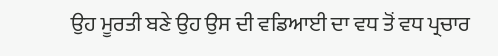ਉਹ ਮੂਰਤੀ ਬਣੇ ਉਹ ਉਸ ਦੀ ਵਡਿਆਈ ਦਾ ਵਧ ਤੋਂ ਵਧ ਪ੍ਰਚਾਰ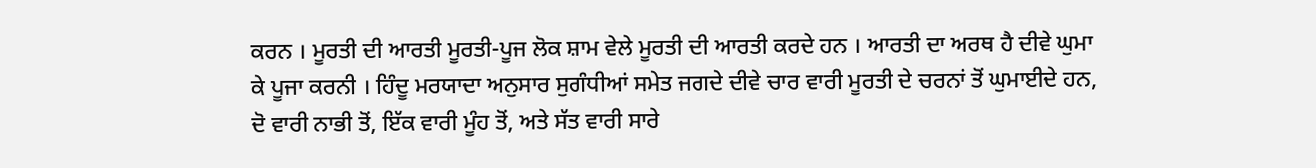ਕਰਨ । ਮੂਰਤੀ ਦੀ ਆਰਤੀ ਮੂਰਤੀ-ਪੂਜ ਲੋਕ ਸ਼ਾਮ ਵੇਲੇ ਮੂਰਤੀ ਦੀ ਆਰਤੀ ਕਰਦੇ ਹਨ । ਆਰਤੀ ਦਾ ਅਰਥ ਹੈ ਦੀਵੇ ਘੁਮਾ ਕੇ ਪੂਜਾ ਕਰਨੀ । ਹਿੰਦੂ ਮਰਯਾਦਾ ਅਨੁਸਾਰ ਸੁਗੰਧੀਆਂ ਸਮੇਤ ਜਗਦੇ ਦੀਵੇ ਚਾਰ ਵਾਰੀ ਮੂਰਤੀ ਦੇ ਚਰਨਾਂ ਤੋਂ ਘੁਮਾਈਦੇ ਹਨ, ਦੋ ਵਾਰੀ ਨਾਭੀ ਤੋਂ, ਇੱਕ ਵਾਰੀ ਮੂੰਹ ਤੋਂ, ਅਤੇ ਸੱਤ ਵਾਰੀ ਸਾਰੇ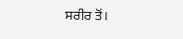ਸਰੀਰ ਤੋਂ।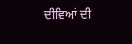ਦੀਵਿਆਂ ਦੀ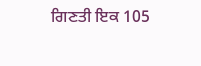ਗਿਣਤੀ ਇਕ 105